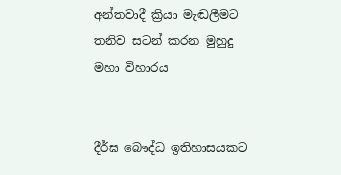අන්තවාදී ක්‍රියා මැඬලීමට තනිව සටන් කරන මුහුදු මහා විහාරය


දීර්ඝ බෞද්ධ ඉතිහාසයකට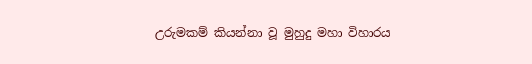උරුමකම් කියන්නා වූ මුහුදු මහා විහාරය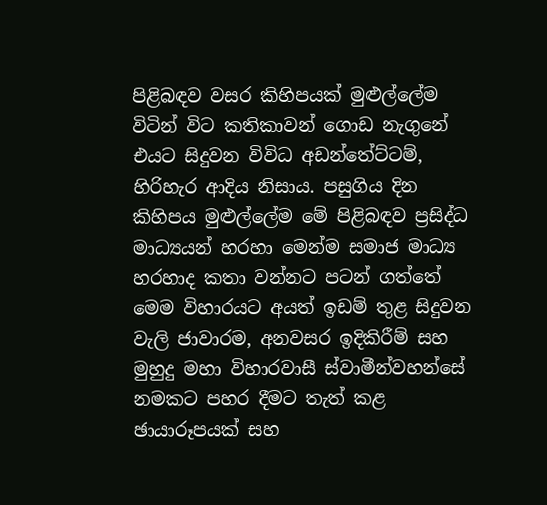පිළිබඳව වසර කිහිපයක් මුළුල්ලේම විටින් විට කතිකාවන් ගොඩ නැගුනේ එයට සිදුවන විවිධ අඩන්තේට්ටම්, හිරිහැර ආදිය නිසාය. පසුගිය දින කිහිපය මුළුල්ලේම මේ පිළිබඳව ප්‍රසිද්ධ මාධ්‍යයන් හරහා මෙන්ම සමාජ මාධ්‍ය හරහාද කතා වන්නට පටන් ගත්තේ මෙම විහාරයට අයත් ඉඩම් තුළ සිදුවන වැලි ජාවාරම, අනවසර ඉදිකිරීම් සහ මුහුදු මහා විහාරවාසී ස්වාමීන්වහන්සේ නමකට පහර දීමට තැත් කළ ඡායාරූපයක් සහ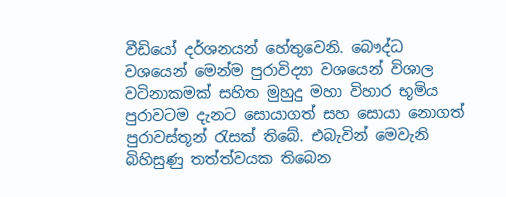වීඩියෝ දර්ශනයන් හේතුවෙනි. බෞද්ධ වශයෙන් මෙන්ම පුරාවිද්‍යා වශයෙන් විශාල වටිනාකමක් සහිත මුහුදු මහා විහාර භූමිය පුරාවටම දැනට සොයාගත් සහ සොයා නොගත් පුරාවස්තූන් රැසක් තිබේ. එබැවින් මෙවැනි බිහිසුණු තත්ත්වයක තිබෙන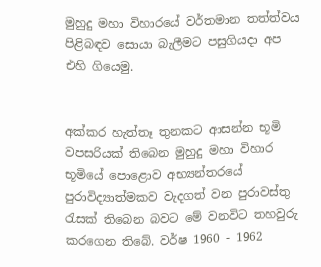මුහුදු මහා විහාරයේ වර්තමාන තත්ත්වය පිළිබඳව සොයා බැලීමට පසුගියදා අප එහි ගියෙමු.


අක්කර හැත්තෑ තුනකට ආසන්න භූමි වපසරියක් තිබෙන මුහුදු මහා විහාර භූමියේ පොළොව අභ්‍යන්තරයේ පුරාවිද්‍යාත්මකව වැදගත් වන පුරාවස්තු රැසක් තිබෙන බවට මේ වනවිට තහවුරු කරගෙන තිබේ. වර්ෂ 1960 - 1962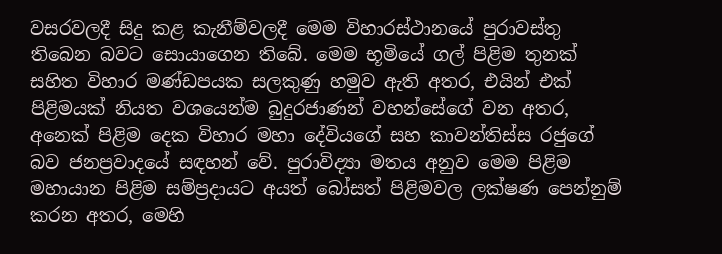වසරවලදී සිදු කළ කැනීම්වලදී මෙම විහාරස්ථානයේ පුරාවස්තු තිබෙන බවට සොයාගෙන තිබේ. මෙම භූමියේ ගල් පිළිම තුනක් සහිත විහාර මණ්ඩපයක සලකුණු හමුව ඇති අතර, එයින් එක් පිළිමයක් නියත වශයෙන්ම බුදුරජාණන් වහන්සේගේ වන අතර, අනෙක් පිළිම දෙක විහාර මහා දේවියගේ සහ කාවන්තිස්ස රජුගේ බව ජනප්‍රවාදයේ සඳහන් වේ. පුරාවිද්‍යා මතය අනුව මෙම පිළිම මහායාන පිළිම සම්ප්‍රදායට අයත් බෝසත් පිළිමවල ලක්ෂණ පෙන්නුම් කරන අතර, මෙහි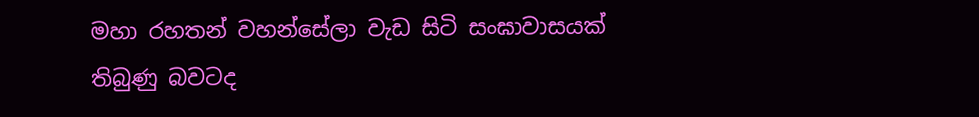මහා රහතන් වහන්සේලා වැඩ සිටි සංඝාවාසයක් තිබුණු බවටද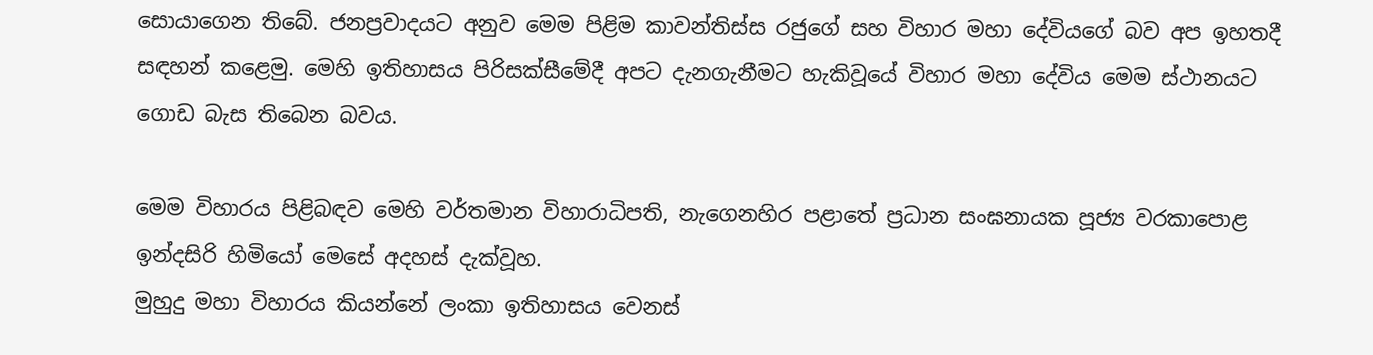සොයාගෙන තිබේ. ජනප්‍රවාදයට අනුව මෙම පිළිම කාවන්තිස්ස රජුගේ සහ විහාර මහා දේවියගේ බව අප ඉහතදී සඳහන් කළෙමු. මෙහි ඉතිහාසය පිරිසක්සීමේදී අපට දැනගැනීමට හැකිවූයේ විහාර මහා දේවිය මෙම ස්ථානයට ගොඩ බැස තිබෙන බවය.

මෙම විහාරය පිළිබඳව මෙහි වර්තමාන විහාරාධිපති, නැගෙනහිර පළාතේ ප්‍රධාන සංඝනායක පූජ්‍ය වරකාපොළ ඉන්දසිරි හිමියෝ මෙසේ අදහස් දැක්වූහ.
මුහුදු මහා විහාරය කියන්නේ ලංකා ඉතිහාසය වෙනස්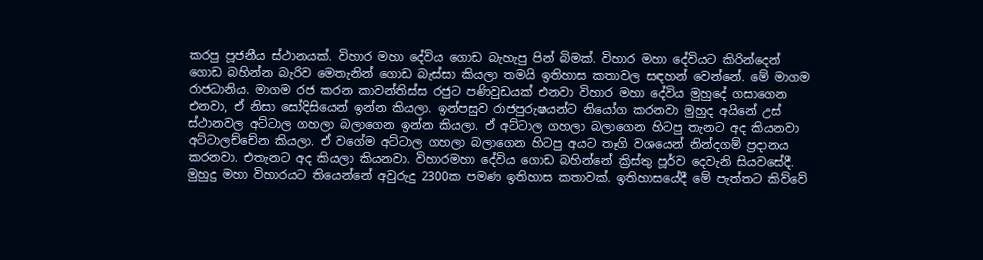කරපු පූජනීය ස්ථානයක්. විහාර මහා දේවිය ගොඩ බැහැපු පින් බිමක්. විහාර මහා දේවියට කිරින්දෙන් ගොඩ බහින්න බැරිව මෙතැනින් ගොඩ බැස්සා කියලා තමයි ඉතිහාස කතාවල සඳහන් වෙන්නේ. මේ මාගම රාජධානිය. මාගම රජ කරන කාවන්තිස්ස රජුට පණිවුඩයක් එනවා විහාර මහා දේවිය මුහුදේ ගසාගෙන එනවා, ඒ නිසා සෝදිසියෙන් ඉන්න කියලා. ඉන්පසුව රාජපුරුෂයන්ට නියෝග කරනවා මුහුද අයිනේ උස් ස්ථානවල අට්ටාල ගහලා බලාගෙන ඉන්න කියලා. ඒ අට්ටාල ගහලා බලාගෙන හිටපු තැනට අද කියනවා අට්ටාලච්චේන කියලා. ඒ වගේම අට්ටාල ගහලා බලාගෙන හිටපු අයට තෑගි වශයෙන් නින්දගම් ප්‍රදානය කරනවා. එතැනට අද කියලා කියනවා. විහාරමහා දේවිය ගොඩ බහින්නේ ක්‍රිස්තු පූර්ව දෙවැනි සියවසේදී. මුහුදු මහා විහාරයට තියෙන්නේ අවුරුදු 2300ක පමණ ඉතිහාස කතාවක්. ඉතිහාසයේදී මේ පැත්තට කිව්වේ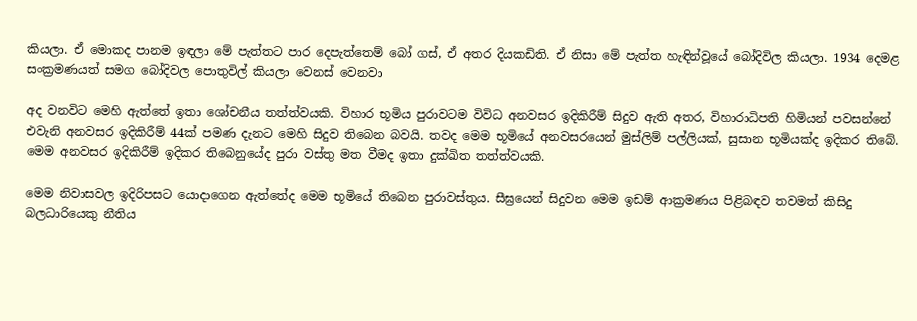කියලා. ඒ මොකද පානම ඉඳලා මේ පැත්තට පාර දෙපැත්තෙම් බෝ ගස්, ඒ අතර දියකඩිති. ඒ නිසා මේ පැත්ත හැඳින්වූයේ බෝදිවිල කියලා. 1934 දෙමළ සංක්‍රමණයත් සමග බෝදිවල පොතුවිල් කියලා වෙනස් වෙනවා

අද වනවිට මෙහි ඇත්තේ ඉතා ශෝචනීය තත්ත්වයකි. විහාර භූමිය පුරාවටම විවිධ අනවසර ඉදිකිරීම් සිදුව ඇති අතර, විහාරාධිපති හිමියන් පවසන්නේ එවැනි අනවසර ඉදිකිරීම් 44ක් පමණ දැනට මෙහි සිදුව තිබෙන බවයි. තවද මෙම භූමියේ අනවසරයෙන් මුස්ලිම් පල්ලියක්, සුසාන භූමියක්ද ඉදිකර තිබේ. මෙම අනවසර ඉදිකිරීම් ඉදිකර තිබෙනුයේද පුරා වස්තු මත වීමද ඉතා දුක්ඛිත තත්ත්වයකි.

මෙම නිවාසවල ඉදිරිපසට යොදාගෙන ඇත්තේද මෙම භූමියේ තිබෙන පුරාවස්තුය. සීඝ්‍රයෙන් සිදුවන මෙම ඉඩම් ආක්‍රමණය පිළිබඳව තවමත් කිසිදු බලධාරියෙකු නීතිය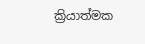ක්‍රියාත්මක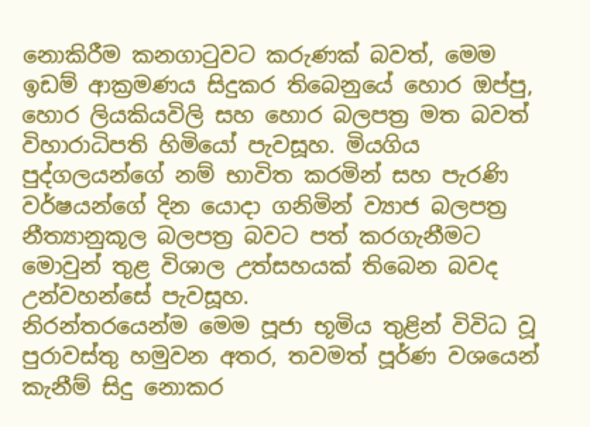නොකිරීම කනගාටුවට කරුණක් බවත්, මෙම ඉඩම් ආක්‍රමණය සිදුකර තිබෙනුයේ හොර ඔප්පු, හොර ලියකියවිලි සහ හොර බලපත්‍ර මත බවත් විහාරාධිපති හිමියෝ පැවසූහ. මියගිය පුද්ගලයන්ගේ නම් භාවිත කරමින් සහ පැරණි වර්ෂයන්ගේ දින යොදා ගනිමින් ව්‍යාජ බලපත්‍ර නීත්‍යානුකූල බලපත්‍ර බවට පත් කරගැනීමට මොවුන් තුළ විශාල උත්සහයක් තිබෙන බවද උන්වහන්සේ පැවසූහ.
නිරන්තරයෙන්ම මෙම පූජා භූමිය තුළින් විවිධ වූ පුරාවස්තු හමුවන අතර, තවමත් පූර්ණ වශයෙන් කැනීම් සිදු නොකර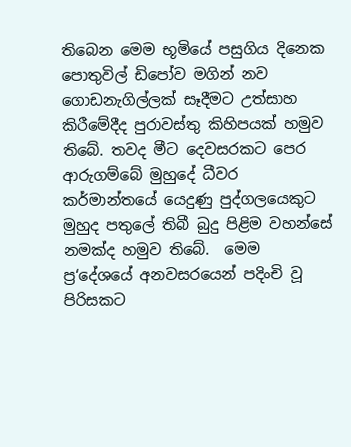තිබෙන මෙම භූමියේ පසුගිය දිනෙක පොතුවිල් ඩිපෝව මගින් නව ගොඩනැගිල්ලක් සෑදීමට උත්සාහ කිරීමේදීද පුරාවස්තු කිහිපයක් හමුව තිබේ. තවද මීට දෙවසරකට පෙර ආරුගම්බේ මුහුදේ ධීවර කර්මාන්තයේ යෙදුණු පුද්ගලයෙකුට මුහුද පතුලේ තිබී බුදු පිළිම වහන්සේ නමක්ද හමුව තිබේ.  මෙම ප්‍ර‘දේශයේ අනවසරයෙන් පදිංචි වූ පිරිසකට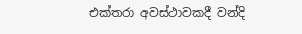එක්තරා අවස්ථාවකදී වන්දි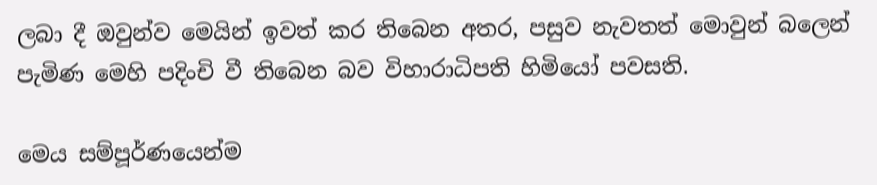ලබා දී ඔවුන්ව මෙයින් ඉවත් කර තිබෙන අතර, පසුව නැවතත් මොවුන් බලෙන් පැමිණ මෙහි පදිංචි වී තිබෙන බව විහාරාධිපති හිමියෝ පවසති.

මෙය සම්පූර්ණයෙන්ම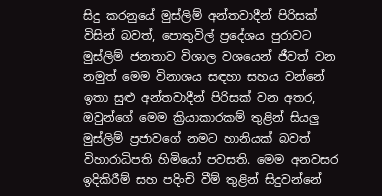සිදු කරනුයේ මුස්ලිම් අන්තවාදීන් පිරිසක් විසින් බවත්, පොතුවිල් ප්‍රදේශය පුරාවට මුස්ලිම් ජනතාව විශාල වශයෙන් ජීවත් වන නමුත් මෙම විනාශය සඳහා සහය වන්නේ ඉතා සුළු අන්තවාදීන් පිරිසක් වන අතර, ඔවුන්ගේ මෙම ක්‍රියාකාරකම් තුළින් සියලු මුස්ලිම් ප්‍රජාවගේ නමට හානියක් බවත් විහාරාධිපති හිමියෝ පවසති. මෙම අනවසර ඉදිකිරීම් සහ පදිංචි වීම් තුළින් සිදුවන්නේ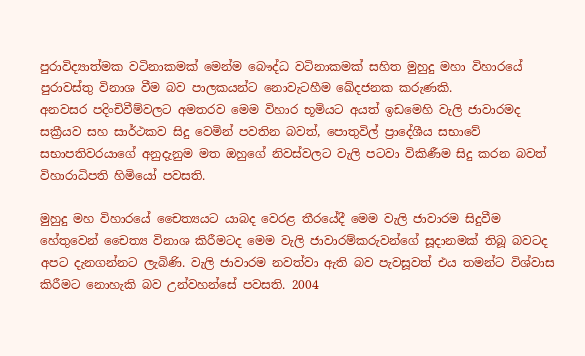පුරාවිද්‍යාත්මක වටිනාකමක් මෙන්ම බෞද්ධ වටිනාකමක් සහිත මුහුදු මහා විහාරයේ පුරාවස්තු විනාශ වීම බව පාලකයන්ට නොවැටහීම ඛේදජනක කරුණකි.
අනවසර පදිංචිවීම්වලට අමතරව මෙම විහාර භූමියට අයත් ඉඩමෙහි වැලි ජාවාරමද සක්‍රීයව සහ සාර්ථකව සිදු වෙමින් පවතින බවත්, පොතුවිල් ප්‍රාදේශීය සභාවේ සභාපතිවරයාගේ අනුදැනුම මත ඔහුගේ නිවස්වලට වැලි පටවා විකිණීම සිදු කරන බවත් විහාරාධිපති හිමියෝ පවසති.

මුහුදු මහ විහාරයේ චෛත්‍යයට යාබද වෙරළ තීරයේදී මෙම වැලි ජාවාරම සිදුවීම හේතුවෙන් චෛත්‍ය විනාශ කිරීමටද මෙම වැලි ජාවාරම්කරුවන්ගේ සූදානමක් තිබූ බවටද අපට දැනගන්නට ලැබිණි. වැලි ජාවාරම නවත්වා ඇති බව පැවසූවත් එය තමන්ට විශ්වාස කිරීමට නොහැකි බව උන්වහන්සේ පවසති. 2004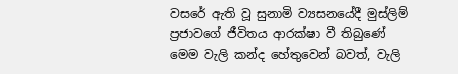වසරේ ඇති වූ සුනාමි ව්‍යසනයේදී මුස්ලිම් ප්‍රජාවගේ ජීවිතය ආරක්ෂා වී තිබුණේ මෙම වැලි කන්ද හේතුවෙන් බවත්, වැලි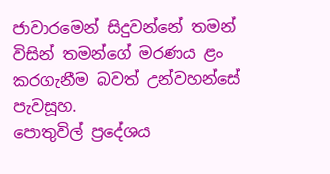ජාවාරමෙන් සිදුවන්නේ තමන් විසින් තමන්ගේ මරණය ළං කරගැනීම බවත් උන්වහන්සේ පැවසූහ.
පොතුවිල් ප්‍රදේශය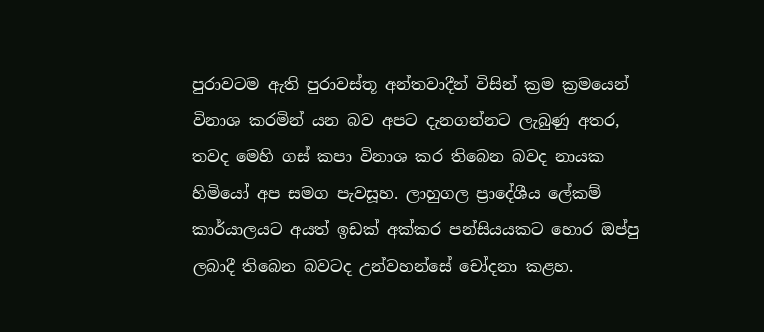පුරාවටම ඇති පුරාවස්තූ අන්තවාදීන් විසින් ක්‍රම ක්‍රමයෙන් විනාශ කරමින් යන බව අපට දැනගන්නට ලැබුණු අතර, තවද මෙහි ගස් කපා විනාශ කර තිබෙන බවද නායක හිමියෝ අප සමග පැවසූහ. ලාහුගල ප්‍රාදේශීය ලේකම් කාර්යාලයට අයත් ඉඩක් අක්කර පන්සියයකට හොර ඔප්පු ලබාදී තිබෙන බවටද උන්වහන්සේ චෝදනා කළහ.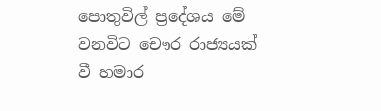පොතුවිල් ප්‍රදේශය මේ වනවිට චෞර රාජ්‍යයක් වී හමාර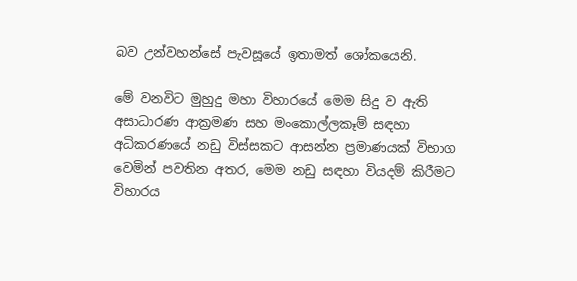බව උන්වහන්සේ පැවසූයේ ඉතාමත් ශෝකයෙනි.

මේ වනවිට මුහුදු මහා විහාරයේ මෙම සිදු ව ඇති අසාධාරණ ආක්‍රමණ සහ මංකොල්ලකෑම් සඳහා අධිකරණයේ නඩු විස්සකට ආසන්න ප්‍රමාණයක් විභාග වෙමින් පවතින අතර, මෙම නඩු සඳහා වියදම් කිරීමට විහාරය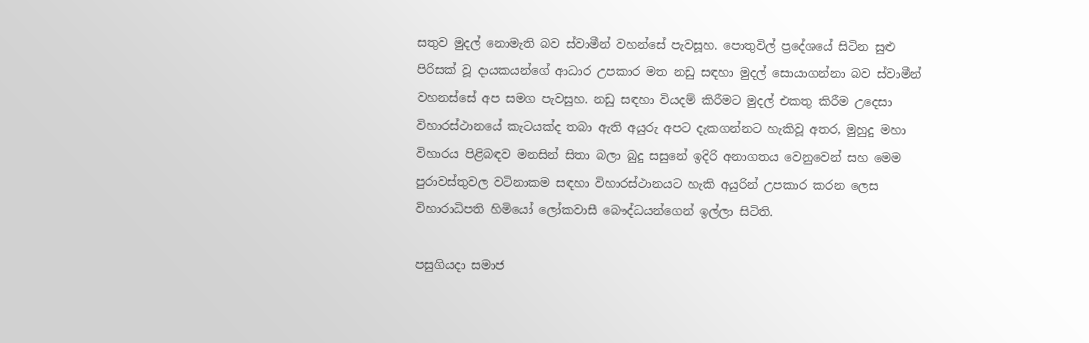සතුව මුදල් නොමැති බව ස්වාමීන් වහන්සේ පැවසූහ. පොතුවිල් ප්‍රදේශයේ සිටින සුළු පිරිසක් වූ දායකයන්ගේ ආධාර උපකාර මත නඩු සඳහා මුදල් සොයාගන්නා බව ස්වාමීන් වහනස්සේ අප සමග පැවසුහ. නඩු සඳහා වියදම් කිරීමට මුදල් එකතු කිරීම උදෙසා විහාරස්ථානයේ කැටයක්ද තබා ඇති අයුරු අපට දැකගන්නට හැකිවූ අතර, මුහුදු මහා විහාරය පිළිබඳව මනසින් සිතා බලා බුදු සසුනේ ඉදිරි අනාගතය වෙනුවෙන් සහ මෙම පුරාවස්තුවල වටිනාකම සඳහා විහාරස්ථානයට හැකි අයුරින් උපකාර කරන ලෙස විහාරාධිපති හිමියෝ ලෝකවාසී බෞද්ධයන්ගෙන් ඉල්ලා සිටිති.

පසුගියදා සමාජ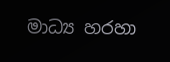මාධ්‍ය හරහා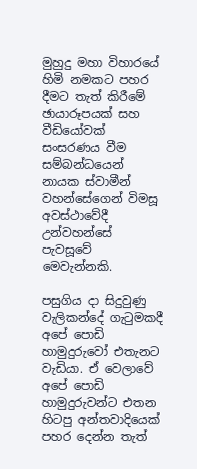මුහුදු මහා විහාරයේ හිමි නමකට පහර දීමට තැත් කිරීමේ ඡායාරූපයක් සහ වීඩියෝවක් සංසරණය වීම සම්බන්ධයෙන් නායක ස්වාමීන් වහන්සේගෙන් විමසූ අවස්ථාවේදී උන්වහන්සේ පැවසූවේ මෙවැන්නකි.

පසුගිය දා සිදුවුණු වැලිකන්දේ ගැටුමකදී අපේ පොඩි හාමුදුරුවෝ එතැනට වැඩියා. ඒ වෙලාවේ අපේ පොඩි හාමුදුරුවන්ට එතන හිටපු අන්තවාදියෙක් පහර දෙන්න තැත්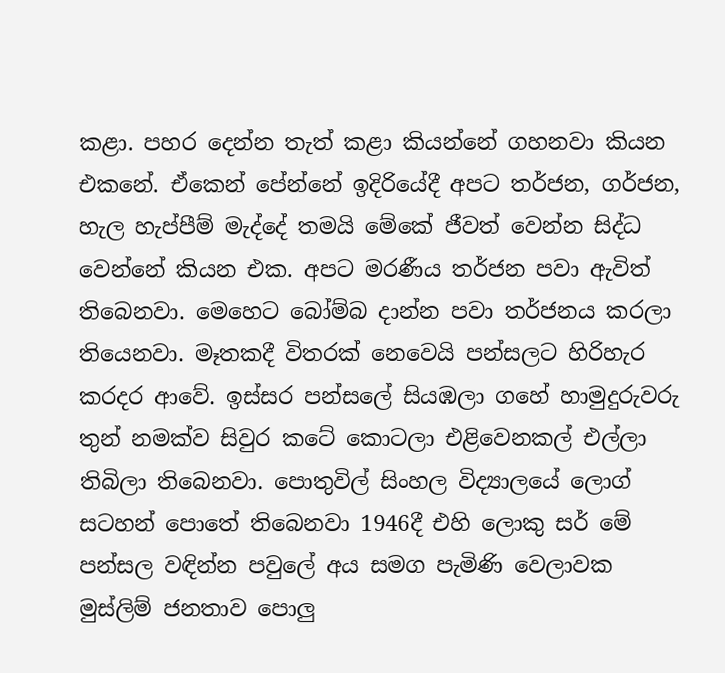කළා. පහර දෙන්න තැත් කළා කියන්නේ ගහනවා කියන එකනේ. ඒකෙන් පේන්නේ ඉදිරියේදී අපට තර්ජන, ගර්ජන, හැල හැප්පීම් මැද්දේ තමයි මේකේ ජීවත් වෙන්න සිද්ධ වෙන්නේ කියන එක. අපට මරණීය තර්ජන පවා ඇවිත් තිබෙනවා. මෙහෙට බෝම්බ දාන්න පවා තර්ජනය කරලා තියෙනවා. මෑතකදී විතරක් නෙවෙයි පන්සලට හිරිහැර කරදර ආවේ. ඉස්සර පන්සලේ සියඹලා ගහේ හාමුදුරුවරු තුන් නමක්ව සිවුර කටේ කොටලා එළිවෙනකල් එල්ලා තිබිලා තිබෙනවා. පොතුවිල් සිංහල විද්‍යාලයේ ලොග් සටහන් පොතේ තිබෙනවා 1946දී එහි ලොකු සර් මේ පන්සල වඳින්න පවුලේ අය සමග පැමිණි වෙලාවක මුස්ලිම් ජනතාව පොලු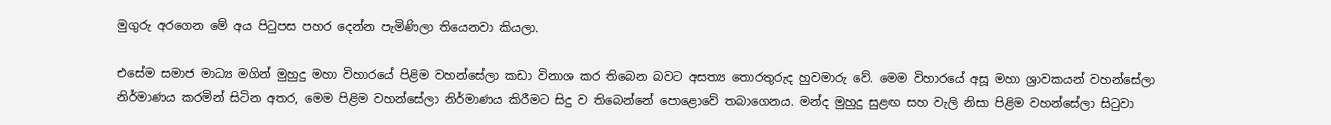මුගුරු අරගෙන මේ අය පිටුපස පහර දෙන්න පැමිණිලා තියෙනවා කියලා.

එසේම සමාජ මාධ්‍ය මගින් මුහුදු මහා විහාරයේ පිළිම වහන්සේලා කඩා විනාශ කර තිබෙන බවට අසත්‍ය තොරතුරුද හුවමාරු වේ. මෙම විහාරයේ අසූ මහා ශ්‍රාවකයන් වහන්සේලා නිර්මාණය කරමින් සිටින අතර, මෙම පිළිම වහන්සේලා නිර්මාණය කිරීමට සිදු ව තිබෙන්නේ පොළොවේ තබාගෙනය. මන්ද මුහුදු සුළඟ සහ වැලි නිසා පිළිම වහන්සේලා සිටුවා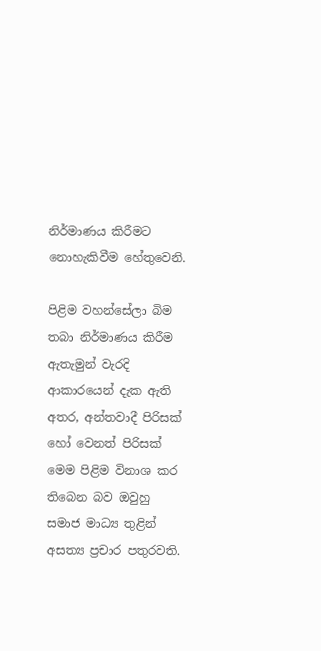නිර්මාණය කිරීමට නොහැකිවීම හේතුවෙනි.

පිළිම වහන්සේලා බිම තබා නිර්මාණය කිරීම ඇතැමුන් වැරදි ආකාරයෙන් දැක ඇති අතර, අන්තවාදී පිරිසක් හෝ වෙනත් පිරිසක් මෙම පිළිම විනාශ කර තිබෙන බව ඔවුහු සමාජ මාධ්‍ය තුළින් අසත්‍ය ප්‍රචාර පතුරවති.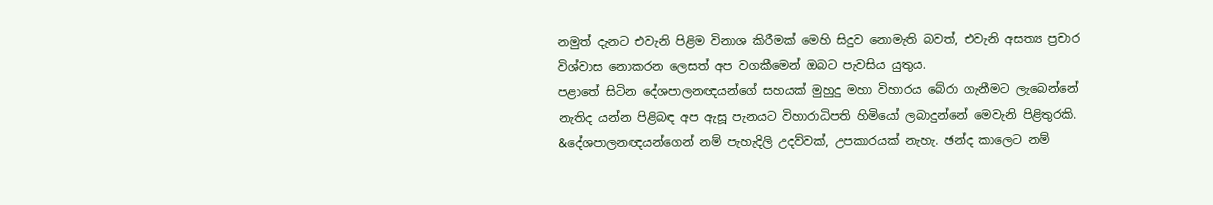නමුත් දැනට එවැනි පිළිම විනාශ කිරීමක් මෙහි සිදුව නොමැති බවත්, එවැනි අසත්‍ය ප්‍රචාර විශ්වාස නොකරන ලෙසත් අප වගකීමෙන් ඔබට පැවසිය යුතුය.
පළාතේ සිටින දේශපාලනඥයන්ගේ සහයක් මුහුදු මහා විහාරය බේරා ගැනීමට ලැබෙන්නේ නැතිද යන්න පිළිබඳ අප ඇසූ පැනයට විහාරාධිපති හිමියෝ ලබාදුන්නේ මෙවැනි පිළිතුරකි.
&දේශපාලනඥයන්ගෙන් නම් පැහැදිලි උදව්වක්, උපකාරයක් නැහැ. ඡන්ද කාලෙට නම්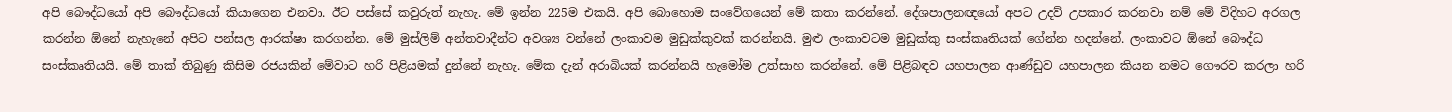අපි බෞද්ධයෝ අපි බෞද්ධයෝ කියාගෙන එනවා. ඊට පස්සේ කවුරුත් නැහැ. මේ ඉන්න 225ම එකයි. අපි බොහොම සංවේගයෙන් මේ කතා කරන්නේ. දේශපාලනඥයෝ අපට උදව් උපකාර කරනවා නම් මේ විදිහට අරගල කරන්න ඕනේ නැහැනේ අපිට පන්සල ආරක්ෂා කරගන්න. මේ මුස්ලිම් අන්තවාදීන්ට අවශ්‍ය වන්නේ ලංකාවම මුඩුක්කුවක් කරන්නයි. මුළු ලංකාවටම මුඩුක්කු සංස්කෘතියක් ගේන්න හදන්නේ. ලංකාවට ඕනේ බෞද්ධ සංස්කෘතියයි. මේ තාක් තිබුණු කිසිම රජයකින් මේවාට හරි පිළියමක් දුන්නේ නැහැ. මේක දැන් අරාබියක් කරන්නයි හැමෝම උත්සාහ කරන්නේ. මේ පිළිබඳව යහපාලන ආණ්ඩුව යහපාලන කියන නමට ගෞරව කරලා හරි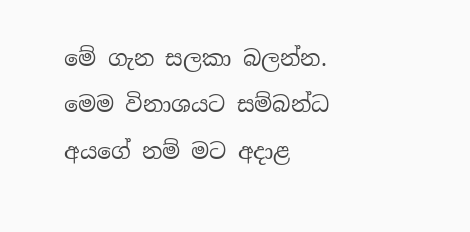මේ ගැන සලකා බලන්න. මෙම විනාශයට සම්බන්ධ අයගේ නම් මට අදාළ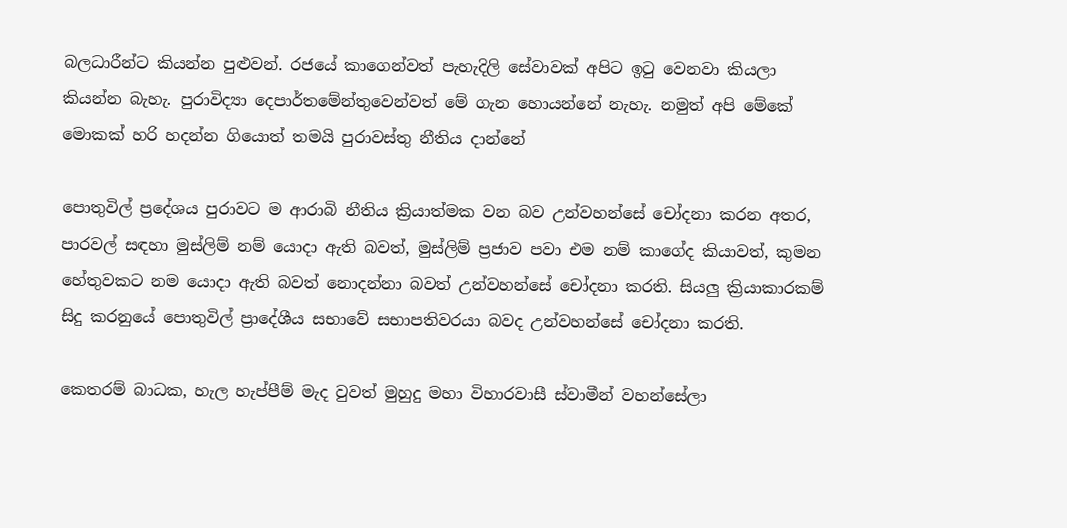බලධාරීන්ට කියන්න පුළුවන්. රජයේ කාගෙන්වත් පැහැදිලි සේවාවක් අපිට ඉටු වෙනවා කියලා කියන්න බැහැ. පුරාවිද්‍යා දෙපාර්තමේන්තුවෙන්වත් මේ ගැන හොයන්නේ නැහැ. නමුත් අපි මේකේ මොකක් හරි හදන්න ගියොත් තමයි පුරාවස්තු නීතිය දාන්නේ

පොතුවිල් ප්‍රදේශය පුරාවට ම ආරාබි නීතිය ක්‍රියාත්මක වන බව උන්වහන්සේ චෝදනා කරන අතර, පාරවල් සඳහා මුස්ලිම් නම් යොදා ඇති බවත්, මුස්ලිම් ප්‍රජාව පවා එම නම් කාගේද කියාවත්, කුමන හේතුවකට නම යොදා ඇති බවත් නොදන්නා බවත් උන්වහන්සේ චෝදනා කරති. සියලු ක්‍රියාකාරකම් සිදු කරනුයේ පොතුවිල් ප්‍රාදේශීය සභාවේ සභාපතිවරයා බවද උන්වහන්සේ චෝදනා කරති.

කෙතරම් බාධක, හැල හැප්පීම් මැද වුවත් මුහුදු මහා විහාරවාසී ස්වාමීන් වහන්සේලා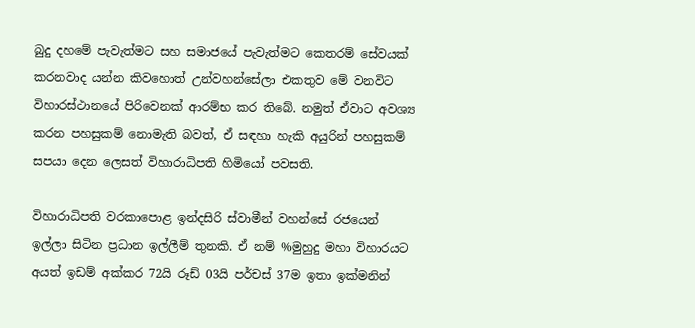බුදු දහමේ පැවැත්මට සහ සමාජයේ පැවැත්මට කෙතරම් සේවයක් කරනවාද යන්න කිවහොත් උන්වහන්සේලා එකතුව මේ වනවිට විහාරස්ථානයේ පිරිවෙනක් ආරම්භ කර තිබේ. නමුත් ඒවාට අවශ්‍ය කරන පහසුකම් නොමැති බවත්, ඒ සඳහා හැකි අයුරින් පහසුකම් සපයා දෙන ලෙසත් විහාරාධිපති හිමියෝ පවසති.

විහාරාධිපති වරකාපොළ ඉන්දසිරි ස්වාමීන් වහන්සේ රජයෙන් ඉල්ලා සිටින ප්‍රධාන ඉල්ලීම් තුනකි. ඒ නම් %මුහුදු මහා විහාරයට අයත් ඉඩම් අක්කර 72යි රූඩ් 03යි පර්චස් 37ම ඉතා ඉක්මනින්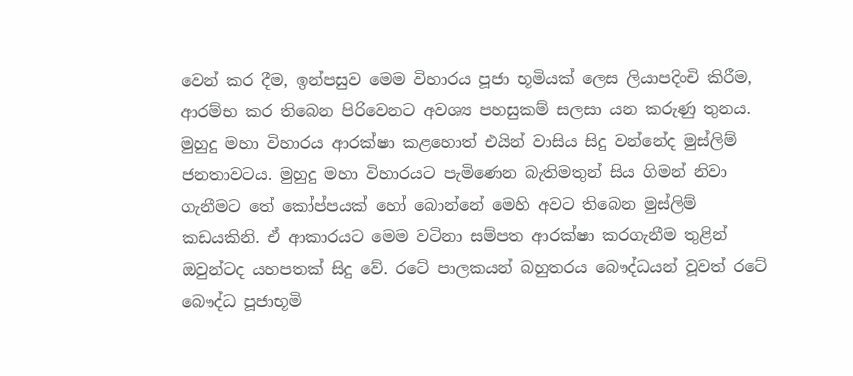වෙන් කර දීම, ඉන්පසුව මෙම විහාරය පූජා භූමියක් ලෙස ලියාපදිංචි කිරීම, ආරම්භ කර තිබෙන පිරිවෙනට අවශ්‍ය පහසුකම් සලසා යන කරුණු තුනය.
මුහුදු මහා විහාරය ආරක්ෂා කළහොත් එයින් වාසිය සිදු වන්නේද මුස්ලිම් ජනතාවටය. මුහුදු මහා විහාරයට පැමිණෙන බැතිමතුන් සිය ගිමන් නිවා ගැනීමට තේ කෝප්පයක් හෝ බොන්නේ මෙහි අවට තිබෙන මුස්ලිම් කඩයකිනි. ඒ ආකාරයට මෙම වටිනා සම්පත ආරක්ෂා කරගැනීම තුළින් ඔවුන්ටද යහපතක් සිදු වේ. රටේ පාලකයන් බහුතරය බෞද්ධයන් වූවත් රටේ බෞද්ධ පූජාභූමි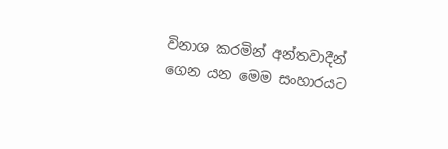විනාශ කරමින් අන්තවාදීන් ගෙන යන මෙම සංහාරයට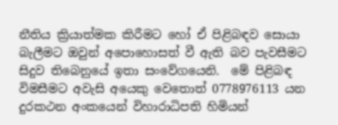නීතිය ක්‍රියාත්මක කිරීමට හෝ ඒ පිළිබඳව සොයා බැලීමට ඔවුන් අපොහොසත් වී ඇති බව පැවසීමට සිදුව තිබෙනුයේ ඉතා සංවේගයෙනි.  මේ පිළිබඳ විමසීමට අවැසි අයෙකු වෙතොත් 0778976113 යන දුරකථන අංකයෙන් විහාරාධිපති හිමියන්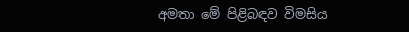අමතා මේ පිළිබඳව විමසිය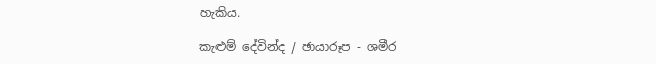හැකිය.

කැළුම් දේවින්ද / ඡායාරූප - ශමීර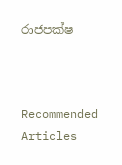රාජපක්ෂ



Recommended Articles